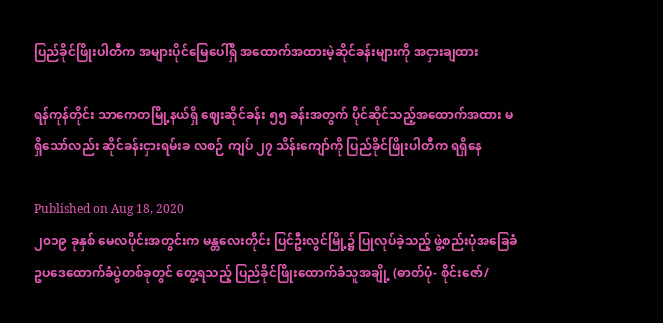ပြည်ခိုင်ဖြိုးပါတီက အများပိုင်မြေပေါ်ရှိ အထောက်အထားမဲ့ဆိုင်ခန်းများကို အငှားချထား

ရန်ကုန်တိုင်း သာကေတမြို့နယ်ရှိ ဈေးဆိုင်ခန်း ၅၅ ခန်းအတွက် ပိုင်ဆိုင်သည့်အထောက်အထား မရှိသော်လည်း ဆိုင်ခန်းငှားရမ်းခ လစဉ် ကျပ် ၂၇ သိန်းကျော်ကို ပြည်ခိုင်ဖြိုးပါတီက ရရှိနေ

Published on Aug 18, 2020
၂၀၁၉ ခုနှစ် မေလပိုင်းအတွင်းက မန္တလေးတိုင်း ပြင်ဦးလွင်မြို့၌ ပြုလုပ်ခဲ့သည့် ဖွဲ့စည်းပုံအခြေခံဥပဒေထောက်ခံပွဲတစ်ခုတွင် တွေ့ရသည့် ပြည်ခိုင်ဖြိုးထောက်ခံသူအချို့ (ဓာတ်ပုံ- စိုင်းဇော်/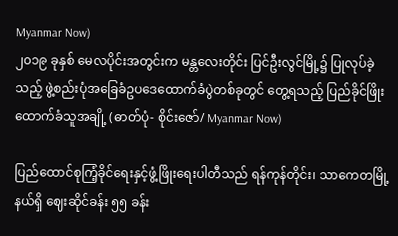Myanmar Now)
၂၀၁၉ ခုနှစ် မေလပိုင်းအတွင်းက မန္တလေးတိုင်း ပြင်ဦးလွင်မြို့၌ ပြုလုပ်ခဲ့သည့် ဖွဲ့စည်းပုံအခြေခံဥပဒေထောက်ခံပွဲတစ်ခုတွင် တွေ့ရသည့် ပြည်ခိုင်ဖြိုးထောက်ခံသူအချို့ (ဓာတ်ပုံ- စိုင်းဇော်/ Myanmar Now)

ပြည်ထောင်စုကြံ့ခိုင်ရေးနှင့်ဖွံ့ဖြိုးရေးပါတီသည် ရန်ကုန်တိုင်း၊ သာကေတမြို့နယ်ရှိ ဈေးဆိုင်ခန်း ၅၅ ခန်း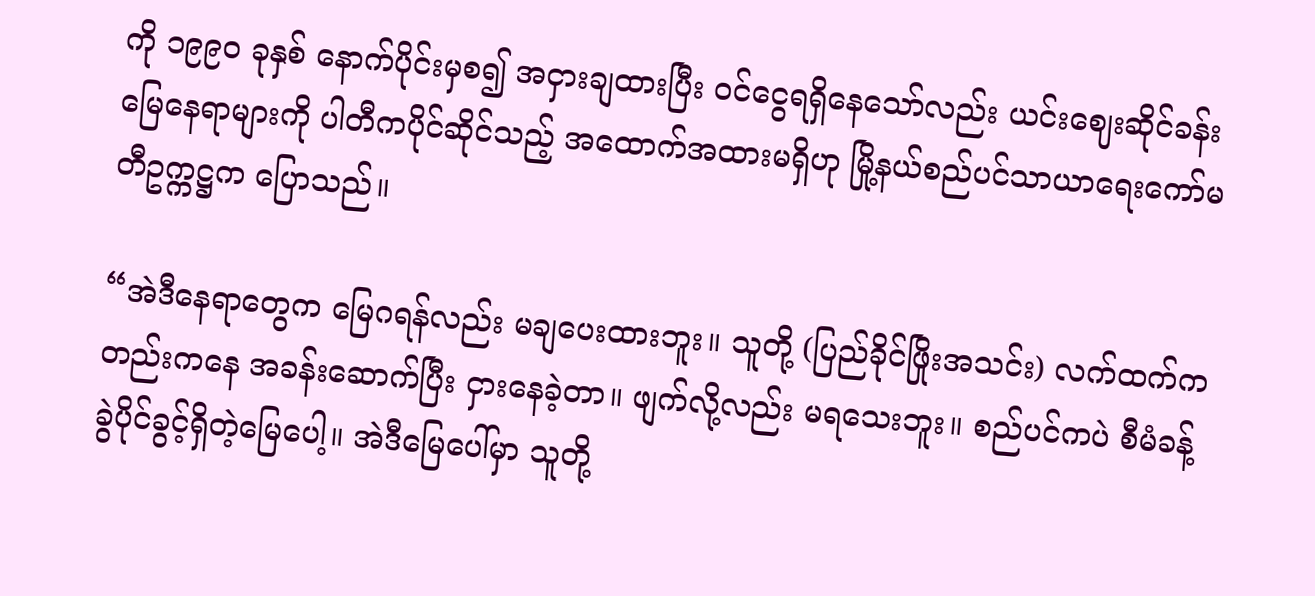ကို ၁၉၉၀ ခုနှစ် နောက်ပိုင်းမှစ၍ အငှားချထားပြီး ဝင်ငွေရရှိနေသော်လည်း ယင်းဈေးဆိုင်ခန်းမြေနေရာများကို ပါတီကပိုင်ဆိုင်သည့် အထောက်အထားမရှိဟု မြို့နယ်စည်ပင်သာယာရေးကော်မတီဥက္ကဋ္ဌက ပြောသည်။

“အဲဒီနေရာတွေက မြေဂရန်လည်း မချပေးထားဘူး။ သူတို့ (ပြည်ခိုင်ဖြိုးအသင်း) လက်ထက်ကတည်းကနေ အခန်းဆောက်ပြီး ငှားနေခဲ့တာ။ ဖျက်လို့လည်း မရသေးဘူး။ စည်ပင်ကပဲ စီမံခန့်ခွဲပိုင်ခွင့်ရှိတဲ့မြေပေါ့။ အဲဒီမြေပေါ်မှာ သူတို့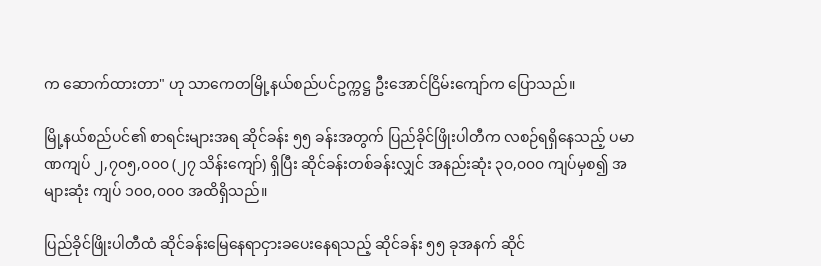က ဆောက်ထားတာ" ဟု သာကေတမြို့နယ်စည်ပင်ဥက္ကဋ္ဌ ဦးအောင်ငြိမ်းကျော်က ပြောသည်။

မြို့နယ်စည်ပင်၏ စာရင်းများအရ ဆိုင်ခန်း ၅၅ ခန်းအတွက် ပြည်ခိုင်ဖြိုးပါတီက လစဉ်ရရှိနေသည့် ပမာဏကျပ် ၂,၇၀၅,၀၀၀ (၂၇ သိန်းကျော်) ရှိပြီး ဆိုင်ခန်းတစ်ခန်းလျှင် အနည်းဆုံး ၃၀,၀၀၀ ကျပ်မှစ၍ အများဆုံး ကျပ် ၁၀၀,၀၀၀ အထိရှိသည်။

ပြည်ခိုင်ဖြိုးပါတီထံ ဆိုင်ခန်းမြေနေရာငှားခပေးနေရသည့် ဆိုင်ခန်း ၅၅ ခုအနက် ဆိုင်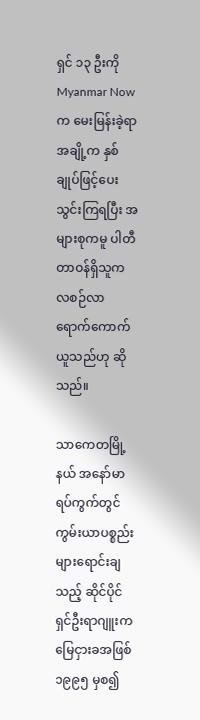ရှင် ၁၃ ဦးကို Myanmar Now က မေးမြန်းခဲ့ရာ အချို့က နှစ်ချုပ်ဖြင့်ပေးသွင်းကြရပြီး အများစုကမူ ပါတီတာဝန်ရှိသူက လစဉ်လာရောက်ကောက်ယူသည်ဟု ဆိုသည်။

သာကေတမြို့နယ် အနော်မာရပ်ကွက်တွင် ကွမ်းယာပစ္စည်းများရောင်းချသည့် ဆိုင်ပိုင်ရှင်ဦးရာဂျူးက မြေငှားခအဖြစ် ၁၉၉၅ မှစ၍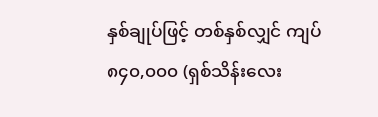နှစ်ချုပ်ဖြင့် တစ်နှစ်လျှင် ကျပ် ၈၄၀,၀၀၀ (ရှစ်သိန်းလေး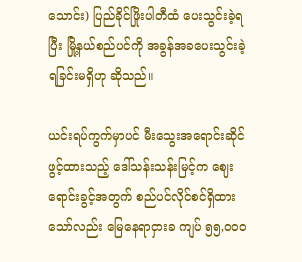သောင်း) ပြည်ခိုင်ဖြိုးပါတီထံ ပေးသွင်းခဲ့ရပြီး မြို့နယ်စည်ပင်ကို အခွန်အခပေးသွင်းခဲ့ရခြင်းမရှိဟု ဆိုသည်။

ယင်းရပ်ကွက်မှာပင် မီးသွေးအရောင်းဆိုင်ဖွင့်ထားသည့် ဒေါ်သန်းသန်းမြင့်က ဈေးရောင်းခွင့်အတွက် စည်ပင်လိုင်စင်ရှိထားသော်လည်း မြေနေရာငှားခ ကျပ် ၅၅,၀၀၀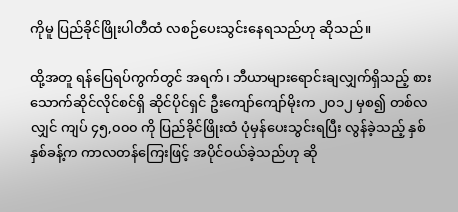ကိုမူ ပြည်ခိုင်ဖြိုးပါတီထံ လစဉ်ပေးသွင်းနေရသည်ဟု ဆိုသည်။

ထို့အတူ ရန်ပြေရပ်ကွက်တွင် အရက်၊ ဘီယာများရောင်းချလျှက်ရှိသည့် စားသောက်ဆိုင်လိုင်စင်ရှိ ဆိုင်ပိုင်ရှင် ဦးကျော်ကျော်မိုးက ၂၀၁၂ မှစ၍ တစ်လလျှင် ကျပ် ၄၅,၀၀၀ ကို ပြည်ခိုင်ဖြိုးထံ ပုံမှန်ပေးသွင်းရပြီး လွန်ခဲ့သည့် နှစ်နှစ်ခန့်က ကာလတန်ကြေးဖြင့် အပိုင်ဝယ်ခဲ့သည်ဟု ဆို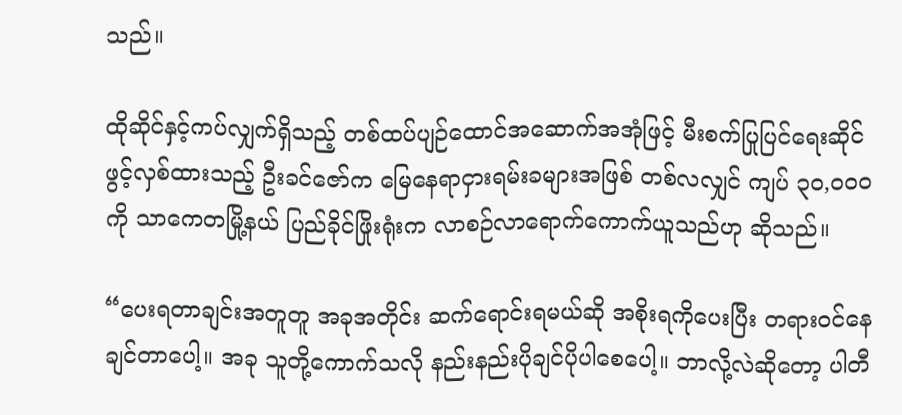သည်။

ထိုဆိုင်နှင့်ကပ်လျှက်ရှိသည့် တစ်ထပ်ပျဉ်ထောင်အဆောက်အအုံဖြင့် မီးစက်ပြုပြင်ရေးဆိုင် ဖွင့်လှစ်ထားသည့် ဦးခင်ဇော်က မြေနေရာငှားရမ်းခများအဖြစ် တစ်လလျှင် ကျပ် ၃၀,၀၀၀ ကို သာကေတမြို့နယ် ပြည်ခိုင်ဖြိုးရုံးက လာစဉ်လာရောက်ကောက်ယူသည်ဟု ဆိုသည်။

“ပေးရတာချင်းအတူတူ အခုအတိုင်း ဆက်ရောင်းရမယ်ဆို အစိုးရကိုပေးပြီး တရားဝင်နေချင်တာပေါ့။ အခု သူတို့ကောက်သလို နည်းနည်းပိုချင်ပိုပါစေပေါ့။ ဘာလို့လဲဆိုတော့ ပါတီ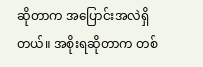ဆိုတာက အပြောင်းအလဲရှိတယ်။ အစိုးရဆိုတာက တစ်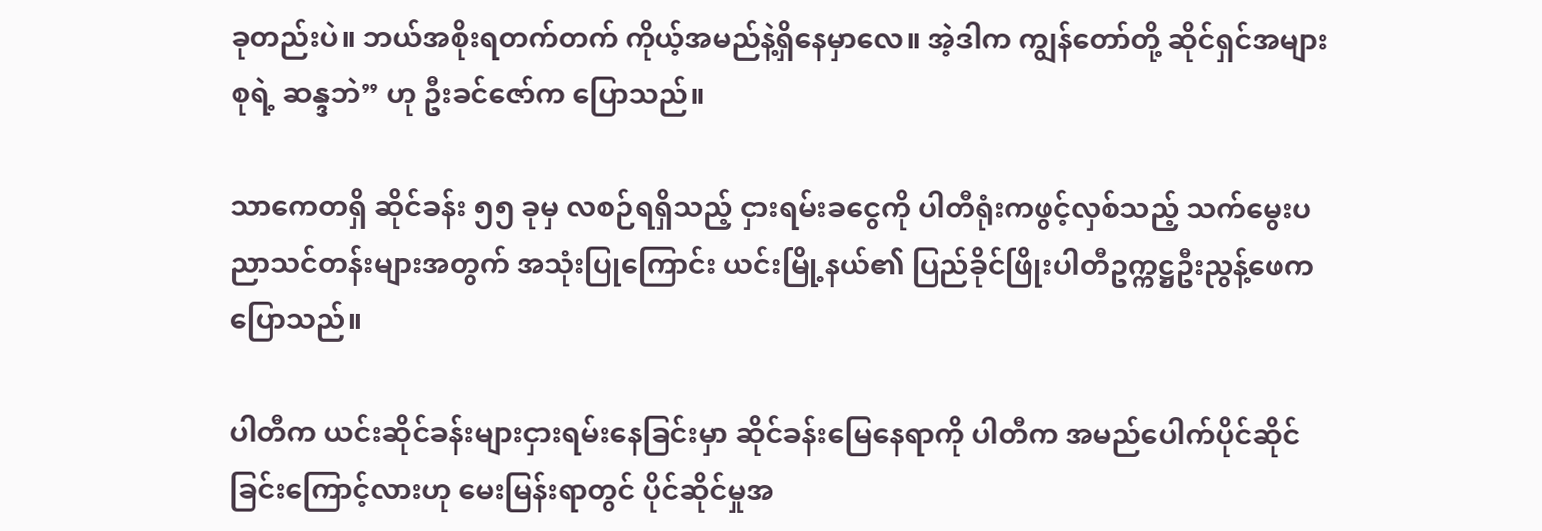ခုတည်းပဲ။ ဘယ်အစိုးရတက်တက် ကိုယ့်အမည်နဲ့ရှိနေမှာလေ။ အဲ့ဒါက ကျွန်တော်တို့ ဆိုင်ရှင်အများစုရဲ့ ဆန္ဒဘဲ” ဟု ဦးခင်ဇော်က ပြောသည်။

သာကေတရှိ ဆိုင်ခန်း ၅၅ ခုမှ လစဉ်ရရှိသည့် ငှားရမ်းခငွေကို ပါတီရုံးကဖွင့်လှစ်သည့် သက်မွေးပညာသင်တန်းများအတွက် အသုံးပြုကြောင်း ယင်းမြို့နယ်၏ ပြည်ခိုင်ဖြိုးပါတီဥက္ကဋ္ဌဦးညွန့်ဖေက ပြောသည်။

ပါတီက ယင်းဆိုင်ခန်းများငှားရမ်းနေခြင်းမှာ ဆိုင်ခန်းမြေနေရာကို ပါတီက အမည်ပေါက်ပိုင်ဆိုင်ခြင်းကြောင့်လားဟု မေးမြန်းရာတွင် ပိုင်ဆိုင်မှုအ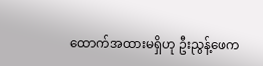ထောက်အထားမရှိဟု ဦးညွန့်ဖေက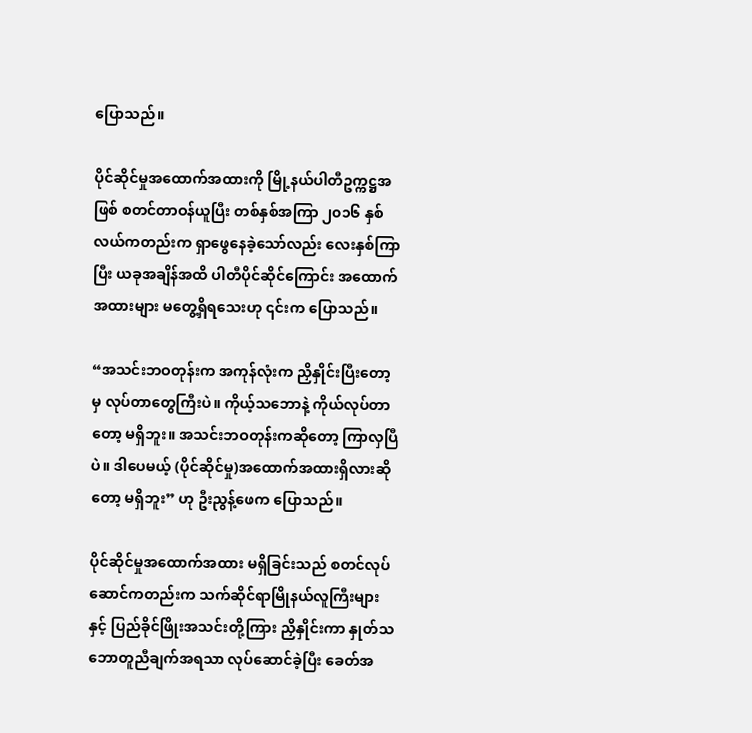ပြောသည်။

ပိုင်ဆိုင်မှုအထောက်အထားကို မြို့နယ်ပါတီဥက္ကဋ္ဌအဖြစ် စတင်တာဝန်ယူပြီး တစ်နှစ်အကြာ ၂၀၁၆ နှစ်လယ်ကတည်းက ရှာဖွေနေခဲ့သော်လည်း လေးနှစ်ကြာပြီး ယခုအချိန်အထိ ပါတီပိုင်ဆိုင်ကြောင်း အထောက်အထားများ မတွေ့ရှိရသေးဟု ၎င်းက ပြောသည်။

“အသင်းဘဝတုန်းက အကုန်လုံးက ညှိနှိုင်းပြီးတော့မှ လုပ်တာတွေကြီးပဲ။ ကိုယ့်သဘောနဲ့ ကိုယ်လုပ်တာတော့ မရှိဘူး။ အသင်းဘဝတုန်းကဆို‌တော့ ကြာလှပြီပဲ။ ဒါပေမယ့် (ပိုင်ဆိုင်မှု)အထောက်အထားရှိလားဆိုတော့ မရှိဘူး” ဟု ဦးညွန့်ဖေက ပြောသည်။

ပိုင်ဆိုင်မှုအထောက်အထား မရှိခြင်းသည် စတင်လုပ်ဆောင်ကတည်းက သက်ဆိုင်ရာမြိုနယ်လူကြီးများနှင့် ပြည်ခိုင်ဖြိုးအသင်းတို့ကြား ညှိနှိုင်းကာ နှုတ်သဘောတူညီချက်အရသာ လုပ်ဆောင်ခဲ့ပြီး ခေတ်အ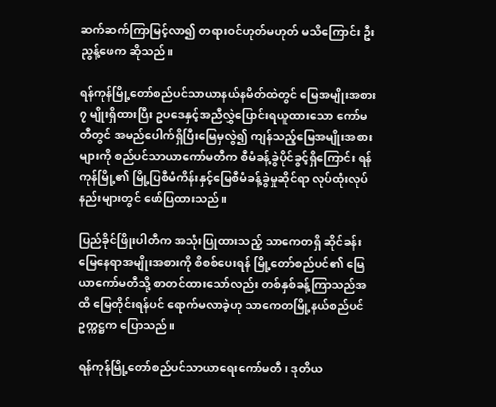ဆက်ဆက်ကြာမြင့်လာ၍ တရားဝင်ဟုတ်မဟုတ် မသိကြောင်း ဦးညွန့်ဖေက ဆိုသည်။

ရန်ကုန်မြို့တော်စည်ပင်သာယာနယ်နမိတ်ထဲတွင် မြေအမျိုးအစား ၇ မျိုးရှိထားပြီး ဥပဒေနှင့်အညီလွှဲပြောင်းရယူထားသော ကော်မတီတွင် အမည်ပေါက်ရှိပြီးမြေမှလွဲ၍ ကျန်သည့်မြေအမျိုးအစားများကို စည်ပင်သာယာကော်မတီက စီမံခန့်ခွဲပိုင်ခွင့်ရှိကြောင်း ရန်ကုန်မြို့၏ မြို့ပြစီမံကိန်းနှင့်မြေစီမံခန့်ခွဲမှုဆိုင်ရာ လုပ်ထုံးလုပ်နည်းများတွင် ဖော်ပြထားသည်။

ပြည်ခိုင်ဖြိုးပါတီက အသုံးပြုထားသည့် သာကေတရှိ ဆိုင်ခန်းမြေနေရာအမျိုးအစားကို စိစစ်ပေးရန် မြို့တော်စည်ပင်၏ မြေယာကော်မတီသို့ စာတင်ထားသော်လည်း တစ်နှစ်ခန့်ကြာသည်အထိ မြေတိုင်းရန်ပင် ရောက်မလာခဲ့ဟု သာကေတမြို့နယ်စည်ပင်ဥက္ကဋ္ဌက ပြောသည်။

ရန်ကုန်မြို့တော်စည်ပင်သာယာရေးကော်မတီ၊ ဒုတိယ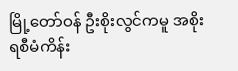မြို့တော်ဝန် ဦးစိုးလွင်ကမူ အစိုးရစီမံကိန်း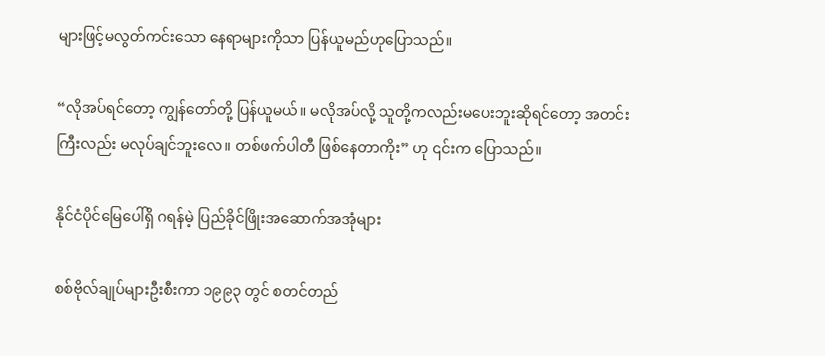များဖြင့်မလွတ်ကင်းသော နေရာများကိုသာ ပြန်ယူမည်ဟုပြောသည်။

“လိုအပ်ရင်တော့ ကျွန်တော်တို့ ပြန်ယူမယ်။ မလိုအပ်လို့ သူတို့ကလည်းမပေးဘူးဆိုရင်တော့ အတင်းကြီးလည်း မလုပ်ချင်ဘူးလေ။ တစ်ဖက်ပါတီ ဖြစ်နေတာကိုး” ဟု ၎င်းက ပြောသည်။

နိုင်ငံပိုင်မြေပေါ်ရှိ ဂရန်မဲ့ ပြည်ခိုင်ဖြိုးအဆောက်အအုံများ

စစ်ဗိုလ်ချုပ်များဦးစီးကာ ၁၉၉၃ တွင် စတင်တည်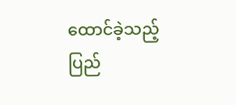ထောင်ခဲ့သည့် ပြည်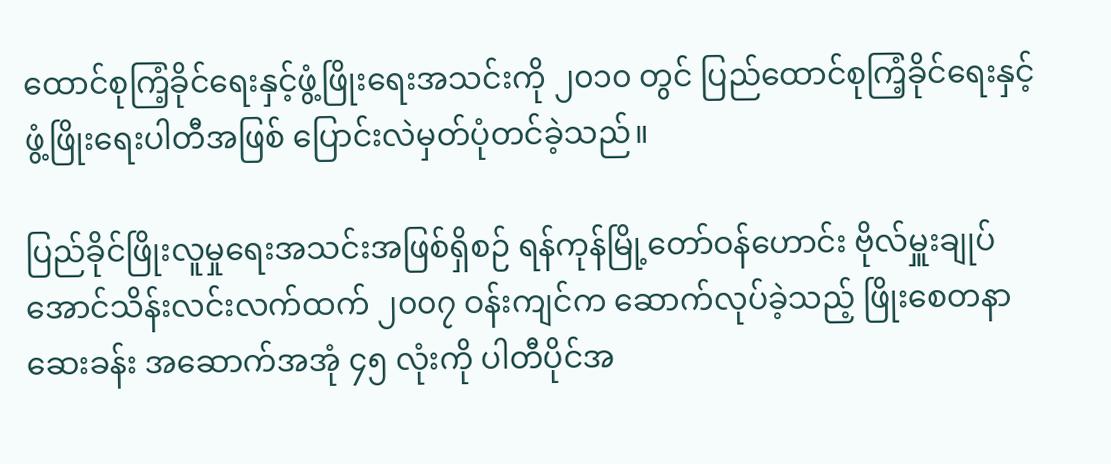ထောင်စုကြံ့ခိုင်ရေးနှင့်ဖွံ့ဖြိုးရေးအသင်းကို ၂၀၁၀ တွင် ပြည်ထောင်စုကြံ့ခိုင်ရေးနှင့်ဖွံ့ဖြိုးရေးပါတီအဖြစ် ပြောင်းလဲမှတ်ပုံတင်ခဲ့သည်။

ပြည်ခိုင်ဖြိုးလူမှုရေးအသင်းအဖြစ်ရှိစဉ် ရန်ကုန်မြို့တော်ဝန်ဟောင်း ဗိုလ်မှူးချုပ်အောင်သိန်းလင်းလက်ထက် ၂၀၀၇ ဝန်းကျင်က ဆောက်လုပ်ခဲ့သည့် ဖြိုးစေတနာဆေးခန်း အဆောက်အအုံ ၄၅ လုံးကို ပါတီပိုင်အ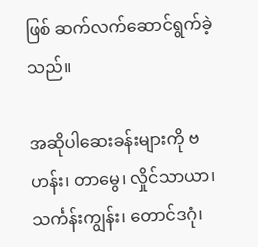ဖြစ် ဆက်လက်ဆောင်ရွက်ခဲ့သည်။

အဆိုပါဆေးခန်းများကို ဗဟန်း၊ တာမွေ၊ လှိုင်သာယာ၊ သင်္ကန်းကျွန်း၊ တောင်ဒဂုံ၊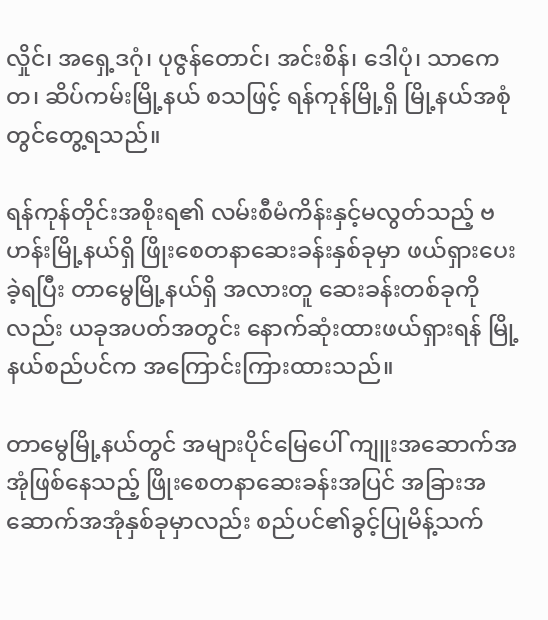လှိုင်၊ အရှေ့ဒဂုံ၊ ပုဇွန်တောင်၊ အင်းစိန်၊ ဒေါပုံ၊ သာကေတ၊ ဆိပ်ကမ်းမြို့နယ် စသဖြင့် ရန်ကုန်မြို့ရှိ မြို့နယ်အစုံတွင်တွေ့ရသည်။

ရန်ကုန်တိုင်းအစိုးရ၏ လမ်းစီမံကိန်းနှင့်မလွတ်သည့် ဗဟန်းမြို့နယ်ရှိ ဖြိုးစေတနာဆေးခန်းနှစ်ခုမှာ ဖယ်ရှားပေးခဲ့ရပြီး တာမွေမြို့နယ်ရှိ အလားတူ ဆေးခန်းတစ်ခုကိုလည်း ယခုအပတ်အတွင်း နောက်ဆုံးထားဖယ်ရှားရန် မြို့နယ်စည်ပင်က အကြောင်းကြားထားသည်။

တာမွေမြို့နယ်တွင် အများပိုင်မြေပေါ် ကျူးအဆောက်အအုံဖြစ်နေသည့် ဖြိုးစေတနာဆေးခန်းအပြင် အခြားအဆောက်အအုံနှစ်ခုမှာလည်း စည်ပင်၏ခွင့်ပြုမိန့်သက်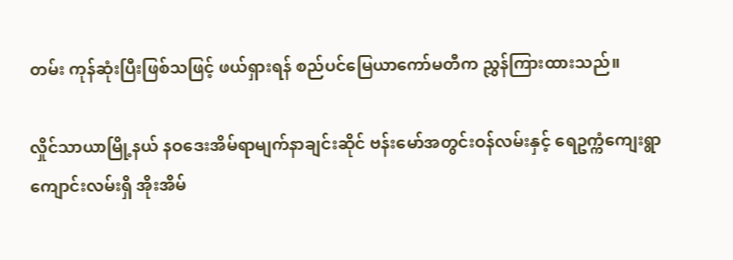တမ်း ကုန်ဆုံးပြီးဖြစ်သဖြင့် ဖယ်ရှားရန် စည်ပင်မြေယာကော်မတီက ညွှန်ကြားထားသည်။

လှိုင်သာယာမြို့နယ် နဝဒေးအိမ်ရာမျက်နာချင်းဆိုင် ဗန်းမော်အတွင်းဝန်လမ်းနှင့် ရေဥက္ကံကျေးရွာ ကျောင်းလမ်းရှိ အိုးအိမ်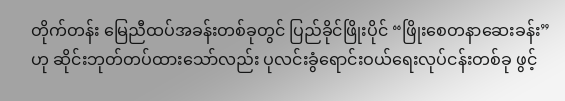တိုက်တန်း မြေညီထပ်အခန်းတစ်ခုတွင် ပြည်ခိုင်ဖြိုးပိုင် “ဖြိုးစေတနာဆေးခန်း” ဟု ဆိုင်းဘုတ်တပ်ထားသော်လည်း ပုလင်းခွံရောင်းဝယ်ရေးလုပ်ငန်းတစ်ခု ဖွင့်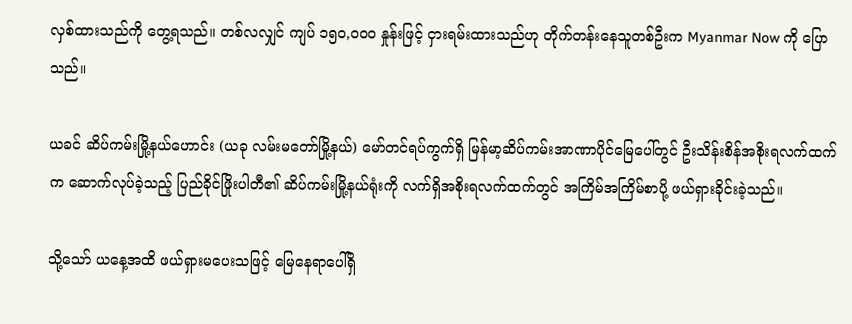လှစ်ထားသည်ကို တွေ့ရသည်။ တစ်လလျှင် ကျပ် ၁၅၀,၀၀၀ နှုန်းဖြင့် ငှားရမ်းထားသည်ဟု တိုက်တန်းနေသူတစ်ဦးက Myanmar Now ကို ပြောသည်။

ယခင် ဆိပ်ကမ်းမြို့နယ်ဟောင်း (ယခု လမ်းမတော်မြို့နယ်) မော်တင်ရပ်ကွက်ရှိ မြန်မာ့ဆိပ်ကမ်းအာဏာပိုင်မြေပေါ်တွင် ဦးသိန်းစိန်အစိုးရလက်ထက်က ဆောက်လုပ်ခဲ့သည့် ပြည်ခိုင်ဖြိုးပါတီ၏ ဆိပ်ကမ်းမြို့နယ်ရုံးကို လက်ရှိအစိုးရလက်ထက်တွင် အကြိမ်အကြိမ်စာပို့ ဖယ်ရှားခိုင်းခဲ့သည်။

သို့သော် ယနေ့အထိ ဖယ်ရှားမပေးသဖြင့် မြေနေရာပေါ်ရှိ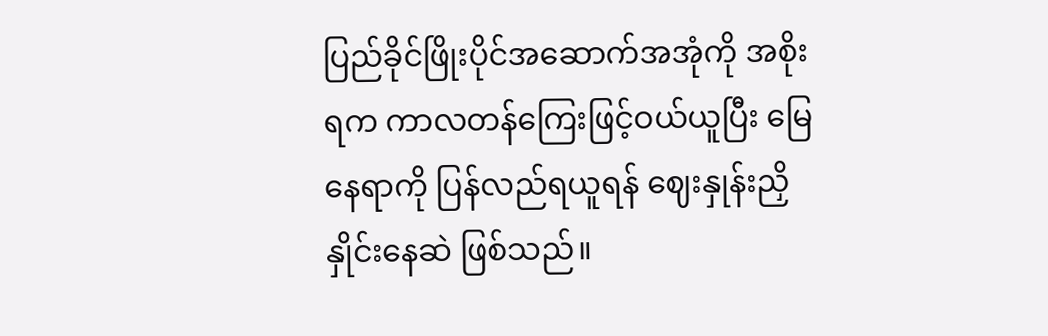ပြည်ခိုင်ဖြိုးပိုင်အဆောက်အအုံကို အစိုးရက ကာလတန်ကြေးဖြင့်ဝယ်ယူပြီး မြေနေရာကို ပြန်လည်ရယူရန် ဈေးနှုန်းညှိနှိုင်းနေဆဲ ဖြစ်သည်။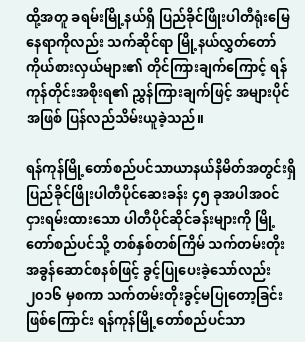ထို့အတူ ခရမ်းမြို့နယ်ရှိ ပြည်ခိုင်ဖြိုးပါတီရုံးမြေနေရာကိုလည်း သက်ဆိုင်ရာ မြို့နယ်လွှတ်တော်ကိုယ်စားလှယ်များ၏ တိုင်ကြားချက်ကြောင့် ရန်ကုန်တိုင်းအစိုးရ၏ ညွှန်ကြားချက်ဖြင့် အများပိုင်အဖြစ် ပြန်လည်သိမ်းယူခဲ့သည်။

ရန်ကုန်မြို့တော်စည်ပင်သာယာနယ်နိမိတ်အတွင်းရှိ ပြည်ခိုင်ဖြိုးပါတီပိုင်ဆေးခန်း ၄၅ ခုအပါအဝင် ငှားရမ်းထားသော ပါတီပိုင်ဆိုင်ခန်းများကို မြို့တော်စည်ပင်သို့ တစ်နှစ်တစ်ကြိမ် သက်တမ်းတိုးအခွန်ဆောင်စနစ်ဖြင့် ခွင့်ပြုပေးခဲ့သော်လည်း ၂၀၁၆ မှစကာ သက်တမ်းတိုးခွင့်မပြုတော့ခြင်းဖြစ်ကြောင်း ရန်ကုန်မြို့တော်စည်ပင်သာ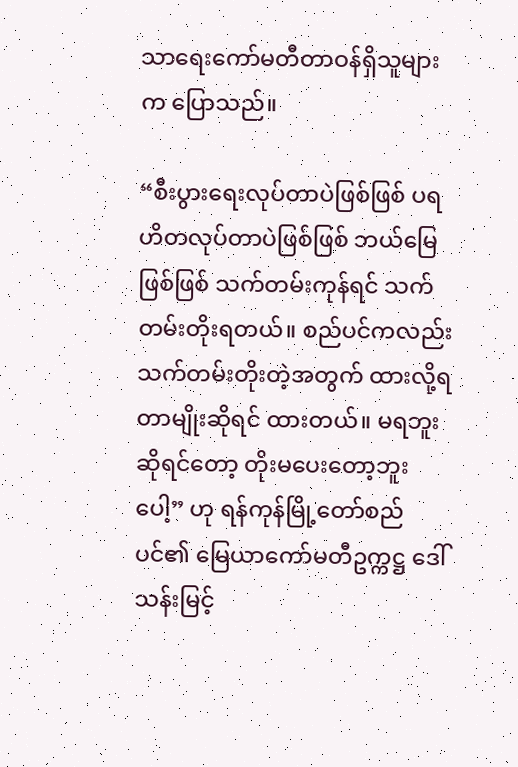သာရေးကော်မတီတာဝန်ရှိသူများက ပြောသည်။

“စီးပွားရေးလုပ်တာပဲဖြစ်ဖြစ် ပရဟိတလုပ်တာပဲဖြစ်ဖြစ် ဘယ်မြေဖြစ်ဖြစ် သက်တမ်းကုန်ရင် သက်တမ်းတိုးရတယ်။ စည်ပင်ကလည်း သက်တမ်းတိုးတဲ့အတွက် ထားလို့ရတာမျိုးဆိုရင် ထားတယ်။ မရဘူးဆိုရင်‌တော့ တိုးမပေးတော့ဘူးပေါ့” ဟု ရန်ကုန်မြို့တော်စည်ပင်၏ မြေယာကော်မတီဥက္ကဋ္ဌ ဒေါ်သန်းမြင့်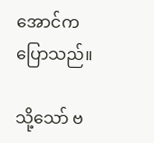အောင်က ပြောသည်။

သို့သော် ဗ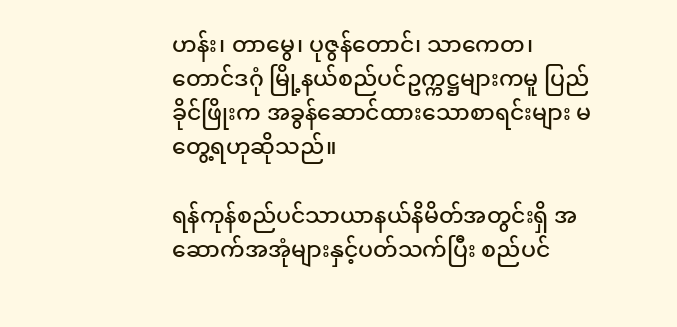ဟန်း၊ တာမွေ၊ ပုဇွန်တောင်၊ သာကေတ၊ တောင်ဒဂုံ မြို့နယ်စည်ပင်ဥက္ကဋ္ဌများကမူ ပြည်ခိုင်ဖြိုးက အခွန်ဆောင်ထားသောစာရင်းများ မတွေ့ရဟုဆိုသည်။

ရန်ကုန်စည်ပင်သာယာနယ်နိမိတ်အတွင်းရှိ အဆောက်အအုံများနှင့်ပတ်သက်ပြီး စည်ပင်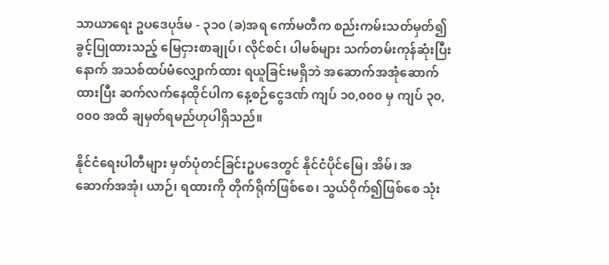သာယာရေး ဥပဒေပုဒ်မ - ၃၁၀ (ခ)အရ ကော်မတီက စည်းကမ်းသတ်မှတ်၍ ခွင့်ပြုထားသည့် မြေငှားစာချုပ်၊ လိုင်စင်၊ ပါမစ်များ သက်တမ်းကုန်ဆုံးပြီးနောက် အသစ်ထပ်မံလျှောက်ထား ရယူခြင်းမရှိဘဲ အဆောက်အအုံဆောက်ထားပြီး ဆက်လက်နေထိုင်ပါက နေ့စဉ်ငွေဒဏ် ကျပ် ၁၀,၀၀၀ မှ ကျပ် ၃၀,၀၀၀ အထိ ချမှတ်ရမည်ဟုပါရှိသည်။

နိုင်ငံရေးပါတီများ မှတ်ပုံတင်ခြင်းဥပဒေတွင် နိုင်ငံပိုင်မြေ၊ အိမ်၊ အဆောက်အအုံ၊ ယာဉ်၊ ရထားကို တိုက်ရိုက်ဖြစ်စေ၊ သွယ်ဝိုက်၍ဖြစ်စေ သုံး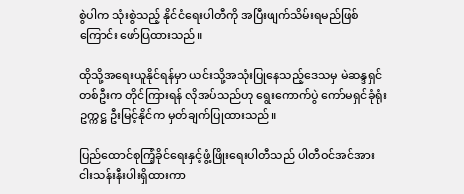စွဲပါက သုံးစွဲသည့် နိုင်ငံရေးပါတီကို အပြီးဖျက်သိမ်းရမည်ဖြစ်ကြောင်း ဖော်ပြထားသည်။

ထိုသို့အရေးယူနိုင်ရန်မှာ ယင်းသို့အသုံးပြုနေသည့်ဒေသမှ မဲဆန္ဒရှင်တစ်ဦးက တိုင်ကြားရန် လိုအပ်သည်ဟု ရွေးကောက်ပွဲ ကော်မရှင်ခုံရုံးဥက္ကဋ္ဌ ဦးမြင့်နိုင်က မှတ်ချက်ပြုထားသည်။

ပြည်ထောင်စုကြံ့ခိုင်ရေးနှင့်ဖွံ့ဖြိုးရေးပါတီသည် ပါတီဝင်အင်အား ငါးသန်းနီးပါးရှိထားကာ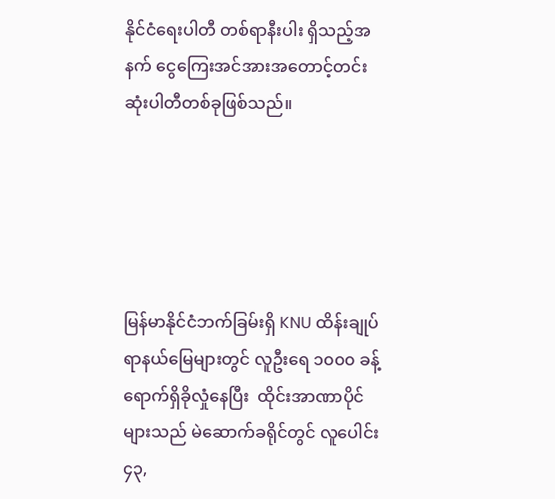နိုင်ငံရေးပါတီ တစ်ရာနီးပါး ရှိသည့်အနက် ငွေကြေးအင်အားအတောင့်တင်းဆုံးပါတီတစ်ခုဖြစ်သည်။





မြန်မာနိုင်ငံဘက်ခြမ်းရှိ KNU ထိန်းချုပ်ရာနယ်မြေများတွင် လူဦးရေ ၁၀၀၀ ခန့် ရောက်ရှိခိုလှုံနေပြီး  ထိုင်းအာဏာပိုင်များသည် မဲဆောက်ခရိုင်တွင် လူပေါင်း ၄၃,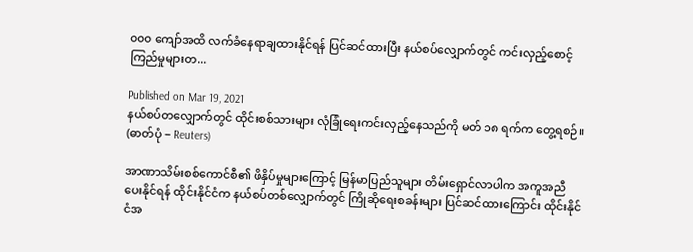၀၀၀ ကျော်အထိ လက်ခံနေရာချထားနိုင်ရန် ပြင်ဆင်ထားပြီး နယ်စပ်လျှောက်တွင် ကင်းလှည့်စောင့်ကြည်မှုများတ...

Published on Mar 19, 2021
နယ်စပ်တလျှောက်တွင် ထိုင်းစစ်သားများ လုံခြုံရေးကင်းလှည့်နေသည်ကို မတ် ၁၈ ရက်က တွေ့ရစဉ်။  (ဓာတ်ပုံ − Reuters)

အာဏာသိမ်းစစ်ကောင်စီ၏ ဖိနှိပ်မှုများကြောင့် မြန်မာပြည်သူများ တိမ်းရှောင်လာပါက အကူအညီပေးနိုင်ရန် ထိုင်းနိုင်ငံက နယ်စပ်တစ်လျှောက်တွင် ကြိုဆိုရေးစခန်းများ ပြင်ဆင်ထားကြောင်း ထိုင်းနိုင်ငံအ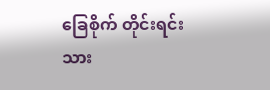ခြေစိုက် တိုင်းရင်းသား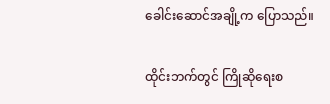ခေါင်းဆောင်အချို့က ပြောသည်။

ထိုင်းဘက်တွင် ကြိုဆိုရေးစ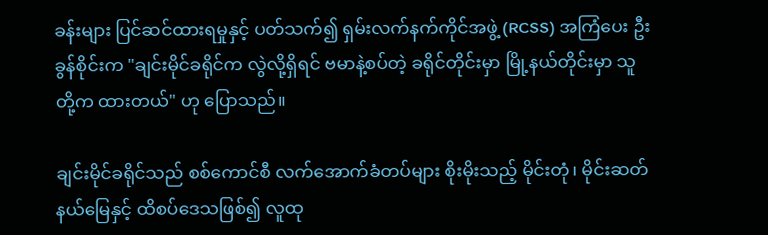ခန်းများ ပြင်ဆင်ထားရမှုနှင့် ပတ်သက်၍ ရှမ်းလက်နက်ကိုင်အဖွဲ့ (RCSS) အကြံပေး ဦးခွန်စိုင်းက "ချင်းမိုင်ခရိုင်က လွဲလို့ရှိရင် ဗမာနဲ့စပ်တဲ့ ခရိုင်တိုင်းမှာ မြို့နယ်တိုင်းမှာ သူတို့က ထားတယ်" ဟု ပြောသည်။

ချင်းမိုင်ခရိုင်သည် စစ်ကောင်စီ လက်အောက်ခံတပ်များ စိုးမိုးသည့် မိုင်းတုံ၊ မိုင်းဆတ် နယ်မြေနှင့် ထိစပ်ဒေသဖြစ်၍ လူထု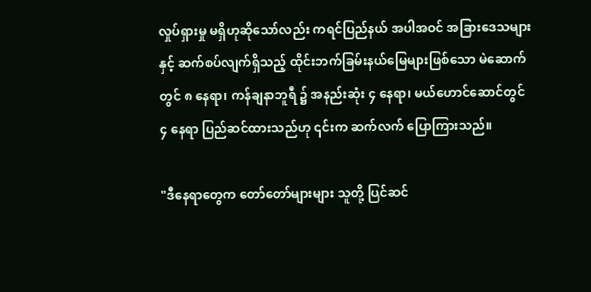လှုပ်ရှားမှု မရှိဟုဆိုသော်လည်း ကရင်ပြည်နယ် အပါအဝင် အခြားဒေသများနှင့် ဆက်စပ်လျက်ရှိသည့် ထိုင်းဘက်ခြမ်းနယ်မြေများဖြစ်သော မဲ‌ဆောက်တွင် ၈ နေရာ၊ ကန်ချနာဘူရီ ၌ အနည်းဆုံး ၄ နေရာ၊ မယ်ဟောင်ဆောင်တွင် ၄ နေရာ ပြည်ဆင်ထားသည်ဟု ၎င်းက ဆက်လက် ပြောကြားသည်။

"ဒီနေရာတွေက တော်တော်များများ သူတို့ ပြင်ဆင်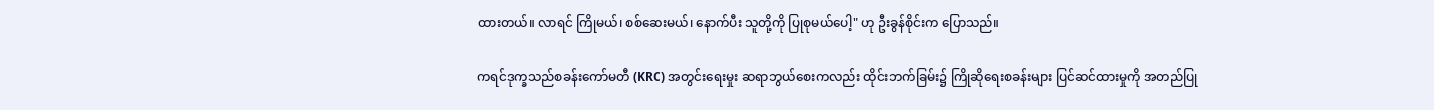ထားတယ်။ လာရင် ကြိုမယ်၊ စစ်ဆေးမယ်၊ နောက်ပီး သူတို့ကို ပြုစုမယ်ပေါ့" ဟု ဦးခွန်စိုင်းက ပြောသည်။

ကရင်ဒုက္ခသည်စခန်းကော်မတီ (KRC) အတွင်းရေးမှုး ဆရာဘွယ်စေးကလည်း ထိုင်းဘက်ခြမ်း၌ ကြိုဆိုရေးစခန်းများ ပြင်ဆင်ထားမှုကို အတည်ပြု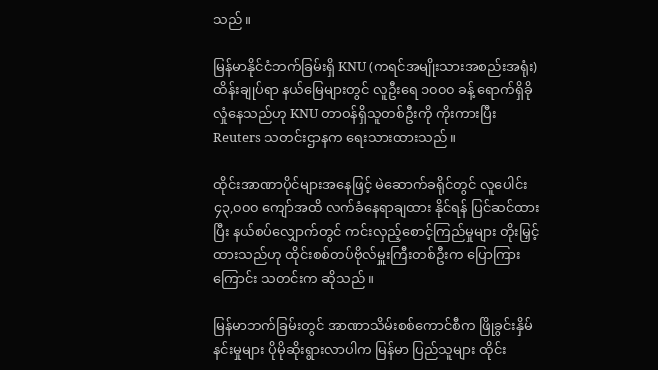သည်။

မြန်မာနိုင်ငံဘက်ခြမ်းရှိ KNU (ကရင်အမျိုးသားအစည်းအရုံး) ထိန်းချုပ်ရာ နယ်မြေများတွင် လူဦးရေ ၁၀၀၀ ခန့် ရောက်ရှိခိုလှုံနေသည်ဟု KNU တာဝန်ရှိသူတစ်ဦးကို ကိုးကားပြီး Reuters သတင်းဌာနက ရေးသားထားသည်။

ထိုင်းအာဏာပိုင်များအနေဖြင့် မဲဆောက်ခရိုင်တွင် လူပေါင်း ၄၃,၀၀၀ ကျော်အထိ လက်ခံနေရာချထား နိုင်ရန် ပြင်ဆင်ထားပြီး နယ်စပ်လျှောက်တွင် ကင်းလှည့်စောင့်ကြည်မှုများ တိုးမြှင့်ထားသည်ဟု ထိုင်းစစ်တပ်ဗိုလ်မှူးကြီးတစ်ဦးက ပြောကြားကြောင်း သတင်းက ဆိုသည်။

မြန်မာဘက်ခြမ်းတွင် အာဏာသိမ်းစစ်ကောင်စီက ဖြိုခွင်းနှိမ်နင်းမှုများ ပိုမိုဆိုးရွားလာပါက မြန်မာ ပြည်သူများ ထိုင်း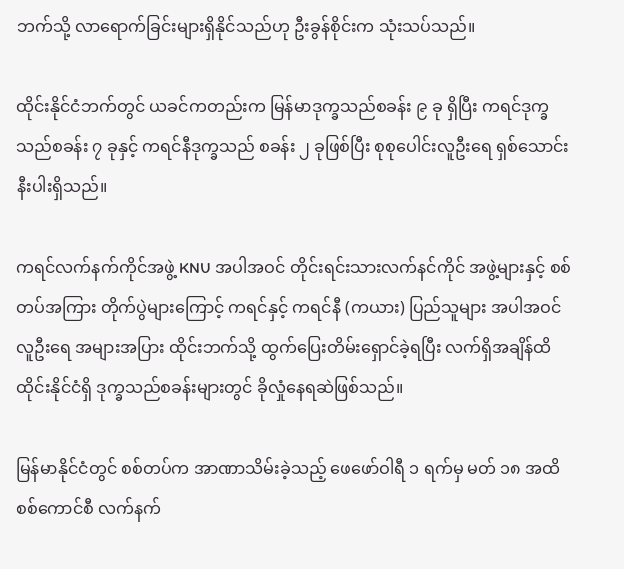ဘက်သို့ လာရောက်ခြင်းများရှိနိုင်သည်ဟု ဦးခွန်စိုင်းက သုံးသပ်သည်။

ထိုင်းနိုင်ငံဘက်တွင် ယခင်ကတည်းက မြန်မာဒုက္ခသည်စခန်း ၉ ခု ရှိပြီး ကရင်ဒုက္ခသည်စခန်း ၇ ခုနှင့် ကရင်နီဒုက္ခသည် စခန်း ၂ ခုဖြစ်ပြီး စုစုပေါင်းလူဦးရေ ရှစ်သောင်းနီးပါးရှိသည်။

ကရင်လက်နက်ကိုင်အဖွဲ့ KNU အပါအဝင် တိုင်းရင်းသားလက်နင်ကိုင် အဖွဲ့များနှင့် စစ်တပ်အကြား တိုက်ပွဲများကြောင့် ကရင်နှင့် ကရင်နီ (ကယား) ပြည်သူများ အပါအဝင် လူဦးရေ အများအပြား ထိုင်းဘက်သို့ ထွက်ပြေးတိမ်းရှောင်ခဲ့ရပြီး လက်ရှိအချိန်ထိ ထိုင်းနိုင်ငံရှိ ဒုက္ခသည်စခန်းများတွင် ခိုလှုံနေရဆဲဖြစ်သည်။

မြန်မာနိုင်ငံတွင် စစ်တပ်က အာဏာသိမ်းခဲ့သည့် ဖေဖော်ဝါရီ ၁ ရက်မှ မတ် ၁၈ အထိ စစ်ကောင်စီ လက်နက်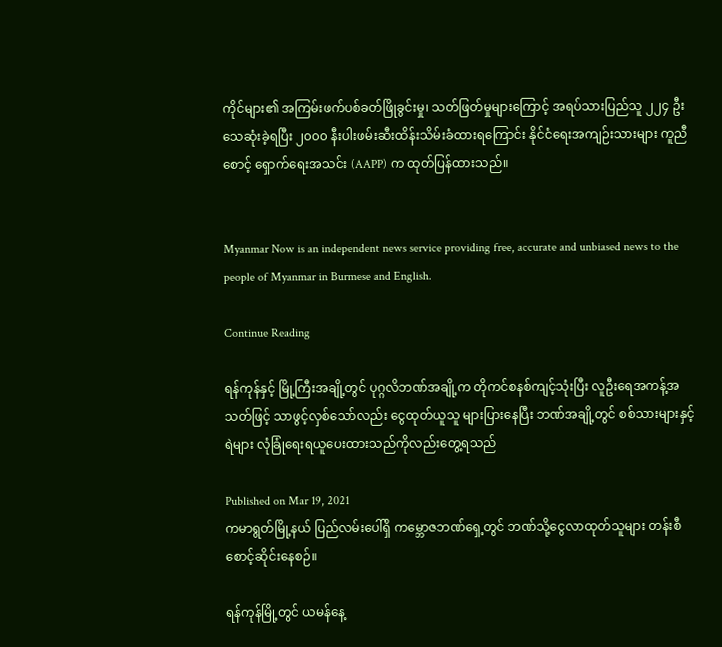ကိုင်များ၏ အကြမ်းဖက်ပစ်ခတ်ဖြိုခွင်းမှု၊ သတ်ဖြတ်မှုများကြောင့် အရပ်သားပြည်သူ ၂၂၄ ဦး သေဆုံးခဲ့ရပြီး ၂၀၀၀ နီးပါးဖမ်းဆီးထိန်းသိမ်းခံထားရကြောင်း နိုင်ငံရေးအကျဉ်းသားများ ကူညီစောင့် ရှောက်ရေးအသင်း (AAPP) က ထုတ်ပြန်ထားသည်။


Myanmar Now is an independent news service providing free, accurate and unbiased news to the people of Myanmar in Burmese and English.

Continue Reading

ရန်ကုန်နှင့် မြို့ကြီးအချို့တွင် ပုဂ္ဂလိဘဏ်အချို့က တိုကင်စနစ်ကျင့်သုံးပြီး လူဦးရေအကန့်အသတ်ဖြင့် သာဖွင့်လှစ်သော်လည်း ငွေထုတ်ယူသူ များပြားနေပြီး ဘဏ်အချို့တွင် စစ်သားများနှင့် ရဲများ လုံခြုံရေးရယူပေးထားသည်ကိုလည်းတွေ့ရသည်

Published on Mar 19, 2021
ကမာရွတ်မြို့နယ် ပြည်လမ်းပေါ်ရှိ ကမ္ဘောဇဘဏ်ရှေ့တွင် ဘဏ်သို့ငွေလာထုတ်သူများ တန်းစီစောင့်ဆိုင်းနေစဉ်။

ရန်ကုန်မြို့တွင် ယမန်နေ့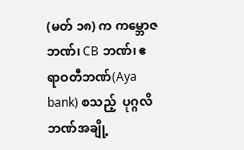(မတ် ၁၈) က ကမ္ဘောဇဘဏ်၊ CB ဘဏ်၊ ဧရာဝတီဘဏ်(Aya bank) စသည့်  ပုဂ္ဂလိဘဏ်အချို့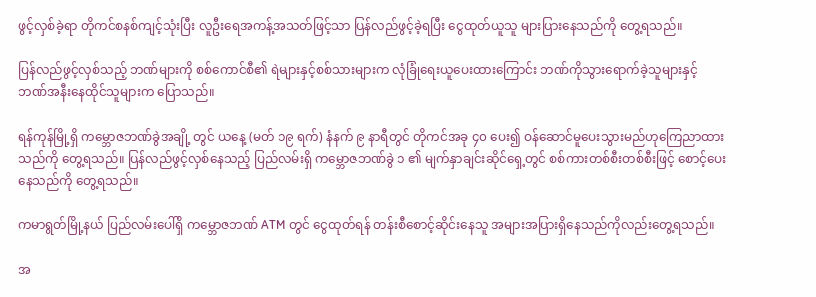ဖွင့်လှစ်ခဲ့ရာ တိုကင်စနစ်ကျင့်သုံးပြီး လူဦးရေအကန့်အသတ်ဖြင့်သာ ပြန်လည်ဖွင့်ခဲ့ရပြီး ငွေထုတ်ယူသူ များပြားနေသည်ကို တွေ့ရသည်။

ပြန်လည်ဖွင့်လှစ်သည့် ဘဏ်များကို စစ်ကောင်စီ၏ ရဲများနှင့်စစ်သားများက လုံခြုံရေးယူပေးထားကြောင်း ဘဏ်ကိုသွားရောက်ခဲ့သူများနှင့် ဘဏ်အနီးနေထိုင်သူများက ပြောသည်။

ရန်ကုန်မြို့ရှိ ကမ္ဘောဇဘဏ်ခွဲအချို့ တွင် ယနေ့ (မတ် ၁၉ ရက်) နံနက် ၉ နာရီတွင် တိုကင်အခု ၄၀ ပေး၍ ဝန်ဆောင်မူပေးသွားမည်ဟုကြေညာထားသည်ကို တွေ့ရသည်။ ပြန်လည်ဖွင့်လှစ်နေသည့် ပြည်လမ်းရှိ ကမ္ဘောဇဘဏ်ခွဲ ၁ ၏ မျက်နှာချင်းဆိုင်ရှေ့တွင် စစ်ကားတစ်စီးတစ်စီးဖြင့် စောင့်ပေးနေသည်ကို တွေ့ရသည်။

ကမာရွတ်မြို့နယ် ပြည်လမ်းပေါ်ရှိ ကမ္ဘောဇဘဏ် ATM တွင် ငွေထုတ်ရန် တန်းစီစောင့်ဆိုင်းနေသူ အများအပြားရှိနေသည်ကိုလည်းတွေ့ရသည်။

အ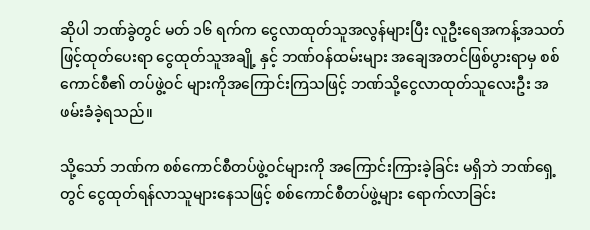ဆိုပါ ဘဏ်ခွဲတွင် မတ် ၁၆ ရက်က ငွေလာထုတ်သူအလွန်များပြီး လူဦးရေအကန့်အသတ်ဖြင့်ထုတ်ပေးရာ ငွေထုတ်သူအချို့ နှင့် ဘဏ်ဝန်ထမ်းများ အချေအတင်ဖြစ်ပွားရာမှ စစ်ကောင်စီ၏ တပ်ဖွဲ့ဝင် များကိုအကြောင်းကြသဖြင့် ဘဏ်သို့ငွေလာထုတ်သူလေးဦး အဖမ်းခံခဲ့ရသည်။

သို့သော် ဘဏ်က စစ်ကောင်စီတပ်ဖွဲ့ဝင်များကို အကြောင်းကြားခဲ့ခြင်း မရှိဘဲ ဘဏ်ရှေ့တွင် ငွေထုတ်ရန်လာသူများနေသဖြင့် စစ်ကောင်စီတပ်ဖွဲ့များ ရောက်လာခြင်း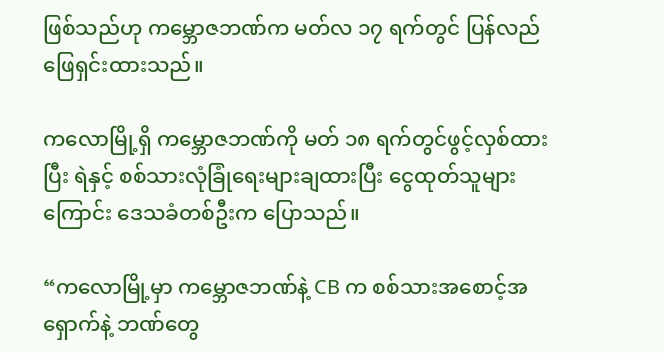ဖြစ်သည်ဟု ကမ္ဘောဇဘဏ်က မတ်လ ၁၇ ရက်တွင် ပြန်လည်ဖြေရှင်းထားသည်။

ကလောမြို့ရှိ ကမ္ဘောဇဘဏ်ကို မတ် ၁၈ ရက်တွင်ဖွင့်လှစ်ထားပြီး ရဲနှင့် စစ်သားလုံခြုံရေးများချထားပြီး ငွေထုတ်သူများကြောင်း ဒေသခံတစ်ဦးက ပြောသည်။

“ကလောမြို့မှာ ကမ္ဘောဇဘဏ်နဲ့ CB က စစ်သားအစောင့်အရှောက်နဲ့ ဘဏ်တွေ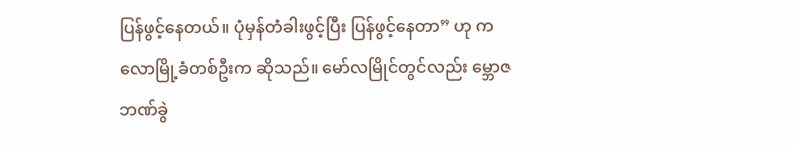ပြန်ဖွင့်နေတယ်။ ပုံမှန်တံခါးဖွင့်ပြီး ပြန်ဖွင့်နေတာ” ဟု ကလောမြို့ခံတစ်ဦးက ဆိုသည်။ မော်လမြိုင်တွင်လည်း မ္ဘောဇဘဏ်ခွဲ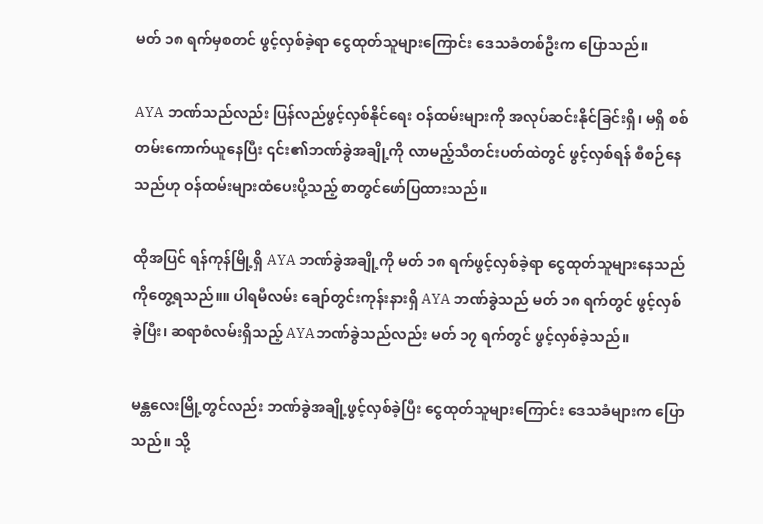မတ် ၁၈ ရက်မှစတင် ဖွင့်လှစ်ခဲ့ရာ ငွေထုတ်သူများကြောင်း ဒေသခံတစ်ဦးက ပြောသည်။

AYA ဘဏ်သည်လည်း ပြန်လည်ဖွင့်လှစ်နိုင်ရေး ဝန်ထမ်းများကို အလုပ်ဆင်းနိုင်ခြင်းရှိ၊ မရှိ စစ်တမ်းကောက်ယူနေပြီး ၎င်း၏ဘဏ်ခွဲအချို့ကို လာမည့်သီတင်းပတ်ထဲတွင် ဖွင့်လှစ်ရန် စီစဉ်နေသည်ဟု ဝန်ထမ်းများထံပေးပို့သည့် စာတွင်ဖော်ပြထားသည်။

ထိုအပြင် ရန်ကုန်မြို့ရှိ AYA ဘဏ်ခွဲအချို့ကို မတ် ၁၈ ရက်ဖွင့်လှစ်ခဲ့ရာ ငွေထုတ်သူများနေသည်ကိုတွေ့ရသည်။။ ပါရမီလမ်း ချော်တွင်းကုန်းနားရှိ AYA ဘဏ်ခွဲသည် မတ် ၁၈ ရက်တွင် ဖွင့်လှစ်ခဲ့ပြီး၊ ဆရာစံလမ်းရှိသည့် AYAဘဏ်ခွဲသည်လည်း မတ် ၁၇ ရက်တွင် ဖွင့်လှစ်ခဲ့သည်။

မန္တလေးမြို့တွင်လည်း ဘဏ်ခွဲအချို့ဖွင့်လှစ်ခဲ့ပြီး ငွေထုတ်သူများကြောင်း ဒေသခံများက ပြောသည်။ သို့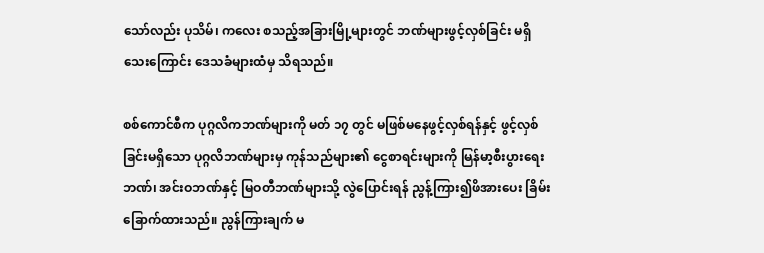သော်လည်း ပုသိမ်၊ ကလေး စသည့်အခြားမြို့များတွင် ဘဏ်များဖွင့်လှစ်ခြင်း မရှိသေးကြောင်း ဒေသခံများထံမှ သိရသည်။

စစ်ကောင်စီက ပုဂ္ဂလိကဘဏ်များကို မတ် ၁၇ တွင် မဖြစ်မနေဖွင့်လှစ်ရန်နှင့် ဖွင့်လှစ်ခြင်းမရှိသော ပုဂ္ဂလိဘဏ်များမှ ကုန်သည်များ၏ ငွေစာရင်းများကို မြန်မာ့စီးပွားရေးဘဏ်၊ အင်းဝဘဏ်နှင့် မြဝတီဘဏ်များသို့ လွဲပြောင်းရန် ညွန့်ကြား၍ဖိအားပေး ခြိမ်းခြောက်ထားသည်။ ညွန်ကြားချက် မ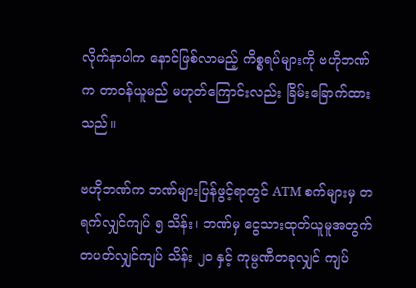လိုက်နာပါက နောင်ဖြစ်လာမည့် ကိစ္စရပ်များကို ဗဟိုဘဏ်က တာဝန်ယူမည် မဟုတ်ကြောင်းလည်း ခြိမ်းခြောက်ထားသည်။

ဗဟိုဘဏ်က ဘဏ်များပြန်ဖွင့်ရာတွင် ATM စက်များမှ တရက်လျှင်ကျပ် ၅ သိန်း၊ ဘဏ်မှ ငွေသားထုတ်ယူမူအတွက် တပတ်လျှင်ကျပ် သိန်း ၂၀ နှင့် ကုမ္ပဏီတခုလျှင် ကျပ်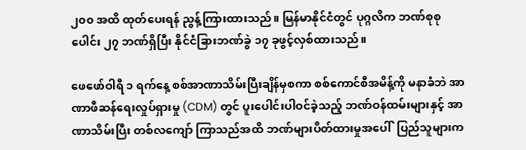၂၀၀ အထိ ထုတ်ပေးရန် ညွန့်ကြားထားသည်။ မြန်မာနိုင်ငံတွင် ပုဂ္ဂလိက ဘဏ်စုစုပေါင်း ၂၇ ဘဏ်ရှိပြီး နိုင်ငံခြားဘဏ်ခွဲ ၁၇ ခုဖွင့်လှစ်ထားသည်။

ဖေဖော်ဝါရီ ၁ ရက်နေ့ စစ်အာဏာသိမ်းပြီးချိန်မှစကာ စစ်ကောင်စီအမိန့်ကို မနာခံဘဲ အာဏာဖီဆန်ရေးလှုပ်ရှားမှု (CDM) တွင် ပူးပေါင်းပါဝင်ခဲ့သည့် ဘဏ်ဝန်ထမ်းများနှင့် အာဏာသိမ်းပြီး တစ်လကျော် ကြာသည်အထိ ဘဏ်များပိတ်ထားမှုအပေါ်  ပြည်သူများက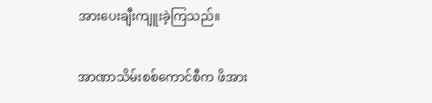အားပေးချီးကျူးခဲ့ကြသည်။

အာဏာသိမ်းစစ်ကောင်စီက ဖိအား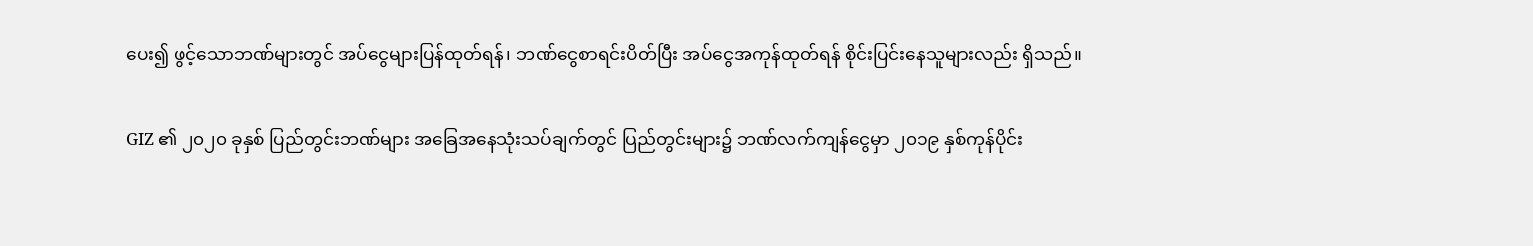ပေး၍ ဖွင့်သောဘဏ်များတွင် အပ်ငွေများပြန်ထုတ်ရန်၊ ဘဏ်ငွေစာရင်းပိတ်ပြီး အပ်ငွေအကုန်ထုတ်ရန် စိုင်းပြင်းနေသူများလည်း ရှိသည်။

GIZ ၏ ၂၀၂၀ ခုနှစ် ပြည်တွင်းဘဏ်များ အခြေအနေသုံးသပ်ချက်တွင် ပြည်တွင်းများ၌ ဘဏ်လက်ကျန်ငွေမှာ ၂၀၁၉ နှစ်ကုန်ပိုင်း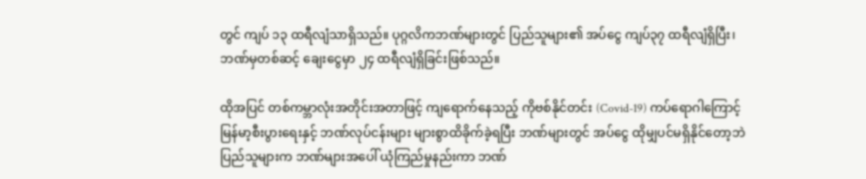တွင် ကျပ် ၁၃ ထရီလျံသာရှိသည်။ ပုဂ္ဂလိကဘဏ်များတွင် ပြည်သူများ၏ အပ်ငွေ ကျပ်၃၇ ထရီလျံရှိပြီး၊ ဘဏ်မှတစ်ဆင့် ချေးငွေမှာ ၂၄ ထရီလျံရှိခြင်းဖြစ်သည်။

ထိုအပြင် တစ်ကမ္ဘာလုံးအတိုင်းအတာဖြင့် ကျရောက်နေသည့် ကိုဗစ်နိုင်တင်း (Covid-19) ကပ်ရောဂါကြောင့် မြန်မာ့စီးပွားရေးနှင့် ဘဏ်လုပ်ငန်းများ များစွာထိခိုက်ခဲ့ရပြီး ဘဏ်များတွင် အပ်ငွေ ထိုမျှပင်မရှိနိုင်တော့ဘဲ ပြည်သူများက ဘဏ်များအပေါ် ယုံကြည်မှုနည်းကာ ဘဏ်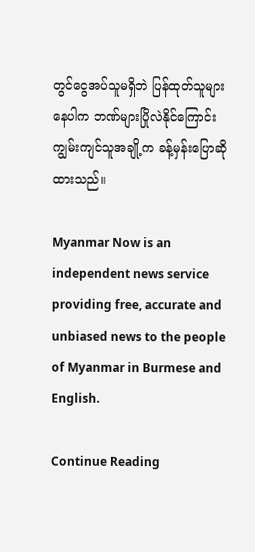တွင်ငွေအပ်သူမရှိဘဲ ပြန်ထုတ်သူများနေပါက ဘဏ်များပြိုလဲနိုင်ကြောင်း ကျွမ်းကျင်သူအချို့က ခန့်မှန်းပြောဆိုထားသည်။

Myanmar Now is an independent news service providing free, accurate and unbiased news to the people of Myanmar in Burmese and English.

Continue Reading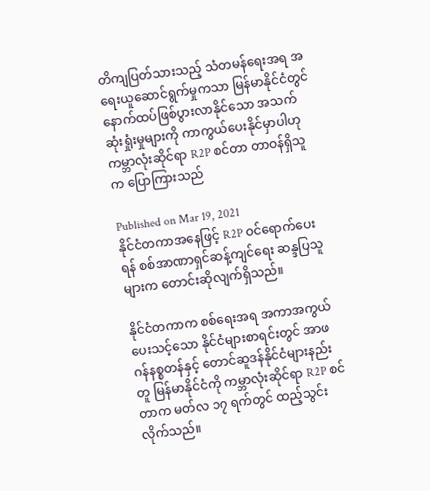တိကျပြတ်သားသည့် သံတမန်ရေးအရ အရေးယူဆောင်ရွက်မှုကသာ မြန်မာနိုင်ငံတွင် နောက်ထပ်ဖြစ်ပွားလာနိုင်သော အသက်ဆုံးရှုံးမှုများကို ကာကွယ်ပေးနိုင်မှာပါဟု ကမ္ဘာလုံးဆိုင်ရာ R2P စင်တာ တာဝန်ရှိသူက ပြောကြားသည်

Published on Mar 19, 2021
နိုင်ငံတကာအနေဖြင့် R2P ဝင်ရောက်ပေးရန် စစ်အာဏာရှင်ဆန့်ကျင်ရေး ဆန္ဒပြသူများက တောင်းဆိုလျက်ရှိသည်။

နိုင်ငံတကာက စစ်ရေးအရ အကာအကွယ်ပေးသင့်သော နိုင်ငံများစာရင်းတွင် အာဖဂန်နစ္စတန်နှင့် တောင်ဆူဒန်နိုင်ငံများနည်းတူ မြန်မာနိုင်ငံကို ကမ္ဘာလုံးဆိုင်ရာ R2P စင်တာက မတ်လ ၁၇ ရက်တွင် ထည့်သွင်းလိုက်သည်။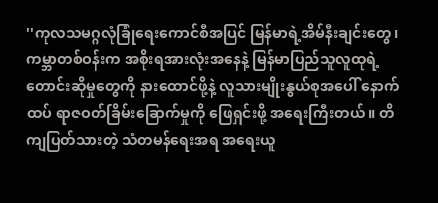''ကုလသမဂ္ဂလုံခြုံရေးကောင်စီအပြင် မြန်မာရဲ့အိမ်နီးချင်းတွေ၊ ကမ္ဘာတစ်ဝန်းက အစိုးရအားလုံးအနေနဲ့ မြန်မာပြည်သူလူထုရဲ့ တောင်းဆိုမှုတွေကို နားထောင်ဖို့နဲ့ လူသားမျိုးနွယ်စုအပေါ် နောက်ထပ် ရာဇဝတ်ခြိမ်းခြောက်မှုကို ဖြေရှင်းဖို့ အရေးကြီးတယ်။ တိကျပြတ်သားတဲ့ သံတမန်ရေးအရ အရေးယူ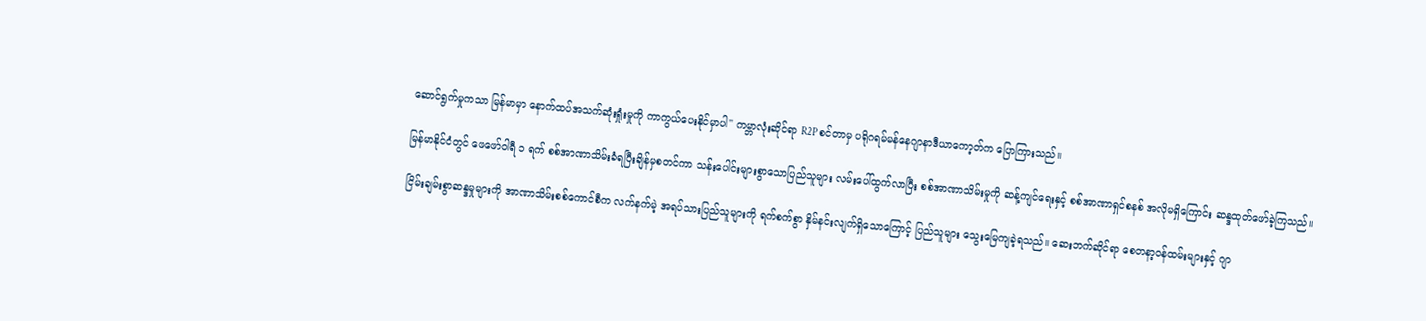ဆောင်ရွက်မှုကသာ မြန်မာမှာ နောက်ထပ်အသက်ဆုံးရှုံးမှုကို ကာကွယ်ပေးနိုင်မှာပါ'' ကမ္ဘာလုံးဆိုင်ရာ R2P စင်တာမှ ပရိုဂရမ်မန်နေဂျာနာဒီယာကော့တ်က ပြောကြားသည်။

မြန်မာနိုင်ငံတွင် ဖေဖော်ဝါရီ ၁ ရက် စစ်အာဏာသိမ်းခံရပြီးချိန်မှစတင်ကာ သန်းပေါင်းများစွာသောပြည်သူများ လမ်းပေါ်ထွက်လာပြီး စစ်အာဏာသိမ်းမှုကို ဆန့်ကျင်ရေးနှင့် စစ်အာဏာရှင်စနစ် အလိုမရှိကြောင်း ဆန္ဒထုတ်ဖော်ခဲ့ကြသည်။

ငြိမ်းချမ်းစွာဆန္ဒမှုများကို အာဏာသိမ်းစစ်ကောင်စီက လက်နက်မဲ့ အရပ်သားပြည်သူများကို ရက်စက်စွာ နှိမ်နင်းလျက်ရှိသောကြောင့် ပြည်သူများ သွေးမြေကျခဲ့ရသည်။ ဆေးဘက်ဆိုင်ရာ စေတနာ့ဝန်ထမ်းများနှင့် ဂျာ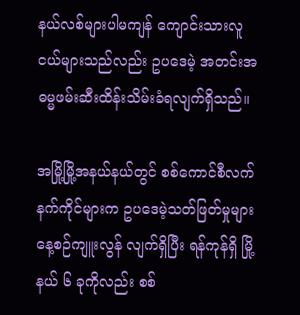နယ်လစ်များပါမကျန် ကျောင်းသားလူငယ်များသည်လည်း ဥပဒေမဲ့ အတင်းအဓမ္မဖမ်းဆီးထိန်းသိမ်းခံရလျက်ရှိသည်။

အမြို့မြို့အနယ်နယ်တွင် စစ်ကောင်စီလက်နက်ကိုင်များက ဥပဒေမဲ့သတ်ဖြတ်မှုများ နေ့စဉ်ကျူးလွန် လျက်ရှိပြီး ရန်ကုန်ရှိ မြို့နယ် ၆ ခုကိုလည်း စစ်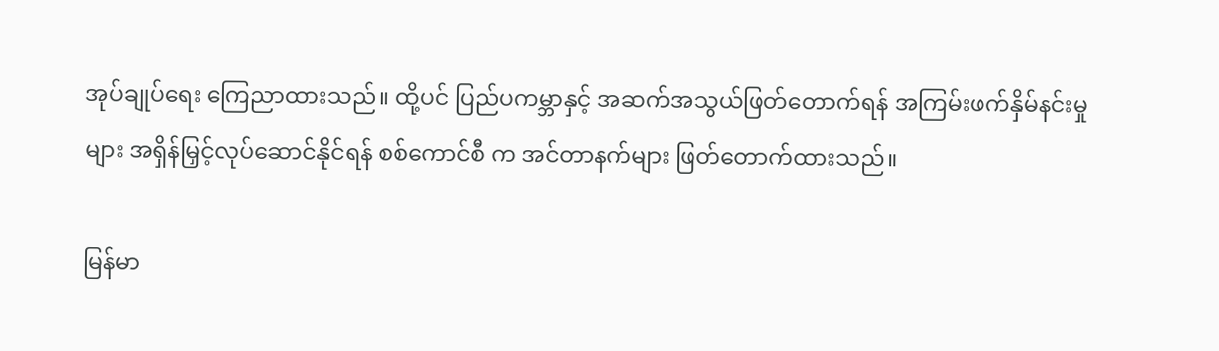အုပ်ချုပ်ရေး ကြေညာထားသည်။ ထို့ပင် ပြည်ပကမ္ဘာနှင့် အဆက်အသွယ်ဖြတ်တောက်ရန် အကြမ်းဖက်နှိမ်နင်းမှုများ အရှိန်မြှင့်လုပ်ဆောင်နိုင်ရန် စစ်ကောင်စီ က အင်တာနက်များ ဖြတ်တောက်ထားသည်။

မြန်မာ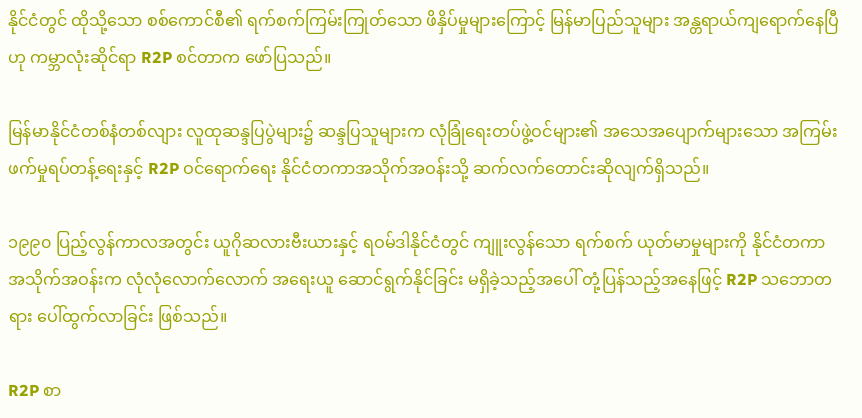နိုင်ငံတွင် ထိုသို့သော စစ်ကောင်စီ၏ ရက်စက်ကြမ်းကြုတ်သော ဖိနှိပ်မှုများကြောင့် မြန်မာပြည်သူများ အန္တရာယ်ကျရောက်နေပြီဟု ကမ္ဘာလုံးဆိုင်ရာ R2P စင်တာက ဖော်ပြသည်။

မြန်မာနိုင်ငံတစ်နံတစ်လျား လူထုဆန္ဒပြပွဲများ၌ ဆန္ဒပြသူများက လုံခြုံရေးတပ်ဖွဲ့ဝင်များ၏ အသေအပျောက်များသော အကြမ်းဖက်မှုရပ်တန့်ရေးနှင့် R2P ဝင်ရောက်ရေး နိုင်ငံတကာအသိုက်အဝန်းသို့ ဆက်လက်တောင်းဆိုလျက်ရှိသည်။

၁၉၉၀ ပြည့်လွန်ကာလအတွင်း ယူဂိုဆလားဗီးယားနှင့် ရဝမ်ဒါနိုင်ငံတွင် ကျူးလွန်သော ရက်စက် ယုတ်မာမှုများကို နိုင်ငံတကာအသိုက်အဝန်းက လုံလုံလောက်လောက် အရေးယူ ဆောင်ရွက်နိုင်ခြင်း မရှိခဲ့သည့်အပေါ် တုံ့ပြန်သည့်အနေဖြင့် R2P သဘောတရား ပေါ်ထွက်လာခြင်း ဖြစ်သည်။

R2P စာ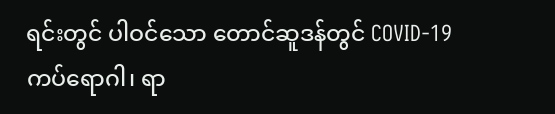ရင်းတွင် ပါဝင်သော တောင်ဆူဒန်တွင် COVID-19 ကပ်ရောဂါ၊ ရာ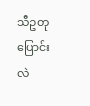သီဥတုပြောင်းလဲ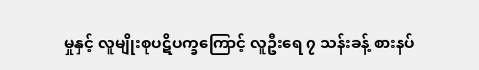မှုနှင့် လူမျိုးစုပဋိပက္ခကြောင့် လူဦးရေ ၇ သန်းခန့် စားနပ်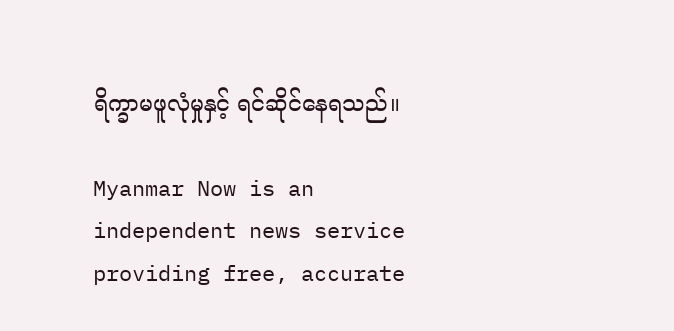ရိက္ခာမဖူလုံမှုနှင့် ရင်ဆိုင်နေရသည်။

Myanmar Now is an independent news service providing free, accurate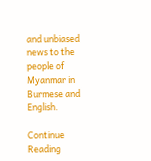and unbiased news to the people of Myanmar in Burmese and English.

Continue Reading